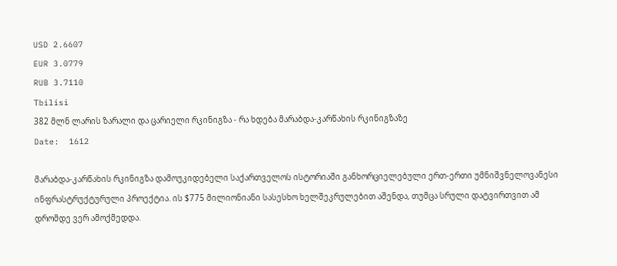USD 2.6607
EUR 3.0779
RUB 3.7110
Tbilisi
382 მლნ ლარის ზარალი და ცარიელი რკინიგზა - რა ხდება მარაბდა-კარწახის რკინიგზაზე
Date:  1612

მარაბდა-კარწახის რკინიგზა დამოუკიდებელი საქართველოს ისტორიაში განხორციელებული ერთ-ერთი უმნიშვნელოვანესი ინფრასტრუქტურული პროექტია. ის $775 მილიონიანი სასესხო ხელშეკრულებით აშენდა, თუმცა სრული დატვირთვით ამ დრომდე ვერ ამოქმედდა.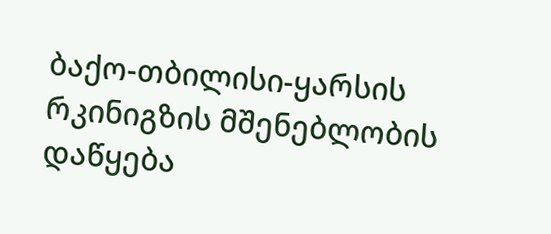ბაქო-თბილისი-ყარსის რკინიგზის მშენებლობის დაწყება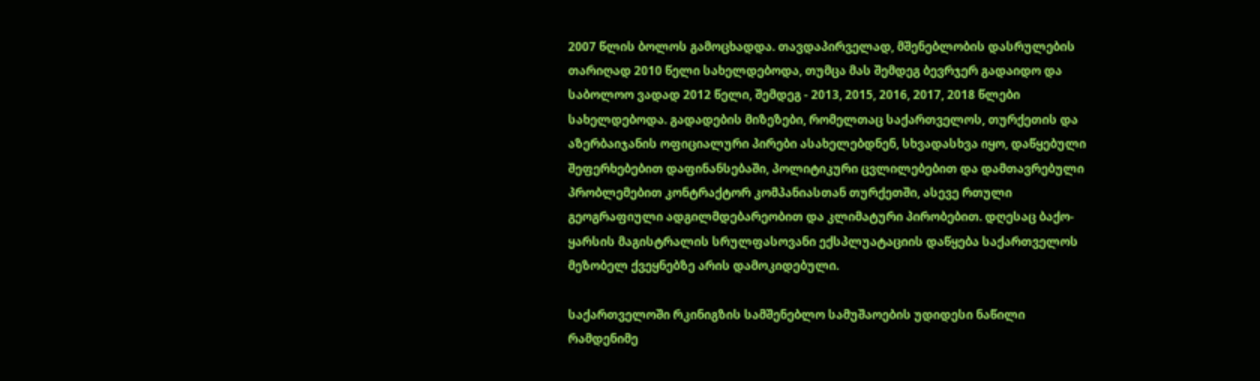2007 წლის ბოლოს გამოცხადდა. თავდაპირველად, მშენებლობის დასრულების თარიღად 2010 წელი სახელდებოდა, თუმცა მას შემდეგ ბევრჯერ გადაიდო და საბოლოო ვადად 2012 წელი, შემდეგ - 2013, 2015, 2016, 2017, 2018 წლები სახელდებოდა. გადადების მიზეზები, რომელთაც საქართველოს, თურქეთის და აზერბაიჯანის ოფიციალური პირები ასახელებდნენ, სხვადასხვა იყო, დაწყებული შეფერხებებით დაფინანსებაში, პოლიტიკური ცვლილებებით და დამთავრებული პრობლემებით კონტრაქტორ კომპანიასთან თურქეთში, ასევე რთული გეოგრაფიული ადგილმდებარეობით და კლიმატური პირობებით. დღესაც ბაქო-ყარსის მაგისტრალის სრულფასოვანი ექსპლუატაციის დაწყება საქართველოს მეზობელ ქვეყნებზე არის დამოკიდებული.

საქართველოში რკინიგზის სამშენებლო სამუშაოების უდიდესი ნაწილი რამდენიმე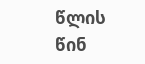წლის წინ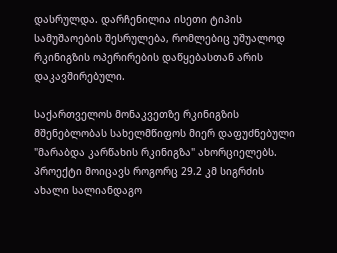დასრულდა. დარჩენილია ისეთი ტიპის სამუშაოების შესრულება, რომლებიც უშუალოდ რკინიგზის ოპერირების დაწყებასთან არის დაკავშირებული.

საქართველოს მონაკვეთზე რკინიგზის მშენებლობას სახელმწიფოს მიერ დაფუძნებული "მარაბდა კარწახის რკინიგზა" ახორციელებს. პროექტი მოიცავს როგორც 29.2 კმ სიგრძის ახალი სალიანდაგო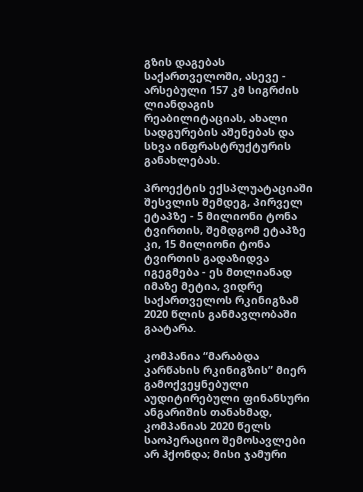გზის დაგებას საქართველოში, ასევე - არსებული 157 კმ სიგრძის ლიანდაგის რეაბილიტაციას, ახალი სადგურების აშენებას და სხვა ინფრასტრუქტურის განახლებას.

პროექტის ექსპლუატაციაში შესვლის შემდეგ, პირველ ეტაპზე - 5 მილიონი ტონა ტვირთის, შემდგომ ეტაპზე კი, 15 მილიონი ტონა ტვირთის გადაზიდვა იგეგმება - ეს მთლიანად იმაზე მეტია, ვიდრე საქართველოს რკინიგზამ 2020 წლის განმავლობაში გაატარა.

კომპანია “მარაბდა კარწახის რკინიგზის” მიერ გამოქვეყნებული აუდიტირებული ფინანსური ანგარიშის თანახმად, კომპანიას 2020 წელს საოპერაციო შემოსავლები არ ჰქონდა; მისი ჯამური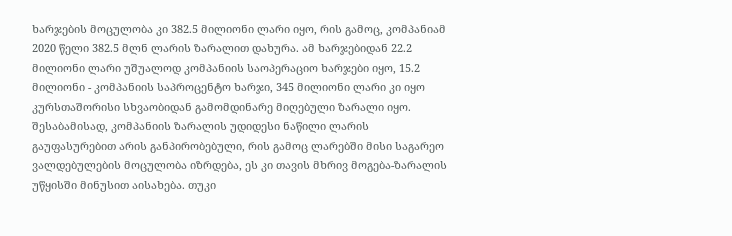ხარჯების მოცულობა კი 382.5 მილიონი ლარი იყო, რის გამოც, კომპანიამ 2020 წელი 382.5 მლნ ლარის ზარალით დახურა. ამ ხარჯებიდან 22.2 მილიონი ლარი უშუალოდ კომპანიის საოპერაციო ხარჯები იყო, 15.2 მილიონი - კომპანიის საპროცენტო ხარჯი, 345 მილიონი ლარი კი იყო კურსთაშორისი სხვაობიდან გამომდინარე მიღებული ზარალი იყო. შესაბამისად, კომპანიის ზარალის უდიდესი ნაწილი ლარის გაუფასურებით არის განპირობებული, რის გამოც ლარებში მისი საგარეო ვალდებულების მოცულობა იზრდება, ეს კი თავის მხრივ მოგება-ზარალის უწყისში მინუსით აისახება. თუკი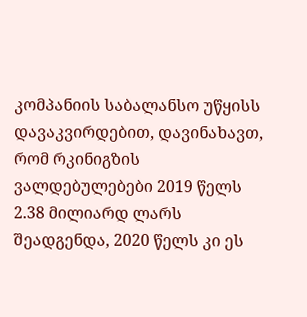კომპანიის საბალანსო უწყისს დავაკვირდებით, დავინახავთ, რომ რკინიგზის ვალდებულებები 2019 წელს 2.38 მილიარდ ლარს შეადგენდა, 2020 წელს კი ეს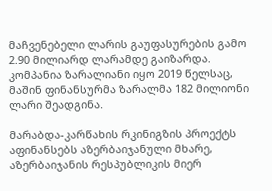მაჩვენებელი ლარის გაუფასურების გამო 2.90 მილიარდ ლარამდე გაიზარდა. კომპანია ზარალიანი იყო 2019 წელსაც, მაშინ ფინანსურმა ზარალმა 182 მილიონი ლარი შეადგინა.

მარაბდა-კარწახის რკინიგზის პროექტს აფინანსებს აზერბაიჯანული მხარე, აზერბაიჯანის რესპუბლიკის მიერ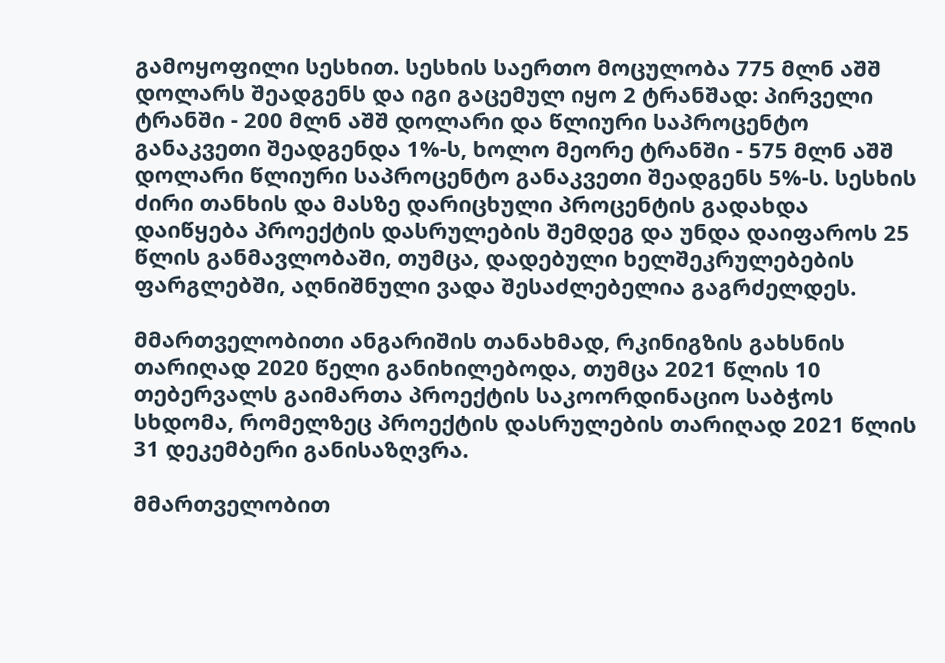გამოყოფილი სესხით. სესხის საერთო მოცულობა 775 მლნ აშშ დოლარს შეადგენს და იგი გაცემულ იყო 2 ტრანშად: პირველი ტრანში - 200 მლნ აშშ დოლარი და წლიური საპროცენტო განაკვეთი შეადგენდა 1%-ს, ხოლო მეორე ტრანში - 575 მლნ აშშ დოლარი წლიური საპროცენტო განაკვეთი შეადგენს 5%-ს. სესხის ძირი თანხის და მასზე დარიცხული პროცენტის გადახდა დაიწყება პროექტის დასრულების შემდეგ და უნდა დაიფაროს 25 წლის განმავლობაში, თუმცა, დადებული ხელშეკრულებების ფარგლებში, აღნიშნული ვადა შესაძლებელია გაგრძელდეს.

მმართველობითი ანგარიშის თანახმად, რკინიგზის გახსნის თარიღად 2020 წელი განიხილებოდა, თუმცა 2021 წლის 10 თებერვალს გაიმართა პროექტის საკოორდინაციო საბჭოს სხდომა, რომელზეც პროექტის დასრულების თარიღად 2021 წლის 31 დეკემბერი განისაზღვრა.

მმართველობით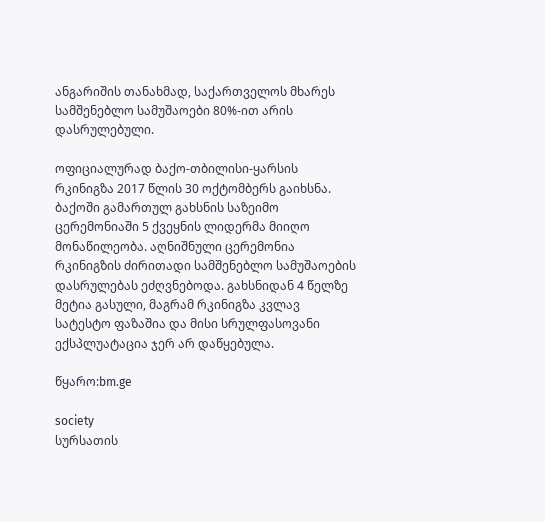ანგარიშის თანახმად, საქართველოს მხარეს სამშენებლო სამუშაოები 80%-ით არის დასრულებული.

ოფიციალურად ბაქო-თბილისი-ყარსის რკინიგზა 2017 წლის 30 ოქტომბერს გაიხსნა. ბაქოში გამართულ გახსნის საზეიმო ცერემონიაში 5 ქვეყნის ლიდერმა მიიღო მონაწილეობა. აღნიშნული ცერემონია რკინიგზის ძირითადი სამშენებლო სამუშაოების დასრულებას ეძღვნებოდა. გახსნიდან 4 წელზე მეტია გასული, მაგრამ რკინიგზა კვლავ სატესტო ფაზაშია და მისი სრულფასოვანი ექსპლუატაცია ჯერ არ დაწყებულა.

წყარო:bm.ge

society
სურსათის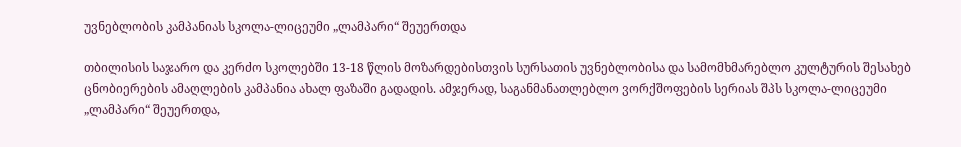უვნებლობის კამპანიას სკოლა-ლიცეუმი „ლამპარი“ შეუერთდა

თბილისის საჯარო და კერძო სკოლებში 13-18 წლის მოზარდებისთვის სურსათის უვნებლობისა და სამომხმარებლო კულტურის შესახებ ცნობიერების ამაღლების კამპანია ახალ ფაზაში გადადის. ამჯერად, საგანმანათლებლო ვორქშოფების სერიას შპს სკოლა-ლიცეუმი „ლამპარი“ შეუერთდა,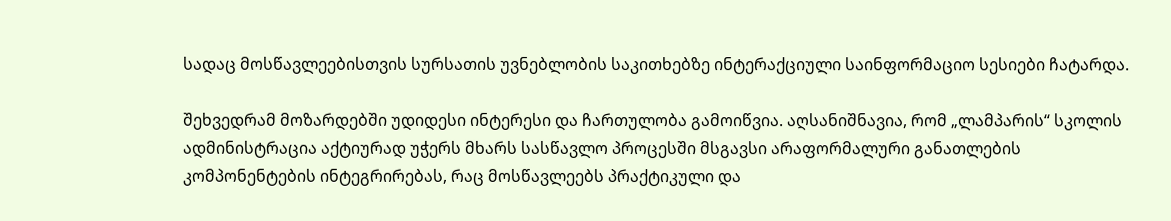სადაც მოსწავლეებისთვის სურსათის უვნებლობის საკითხებზე ინტერაქციული საინფორმაციო სესიები ჩატარდა.

შეხვედრამ მოზარდებში უდიდესი ინტერესი და ჩართულობა გამოიწვია. აღსანიშნავია, რომ „ლამპარის“ სკოლის ადმინისტრაცია აქტიურად უჭერს მხარს სასწავლო პროცესში მსგავსი არაფორმალური განათლების კომპონენტების ინტეგრირებას, რაც მოსწავლეებს პრაქტიკული და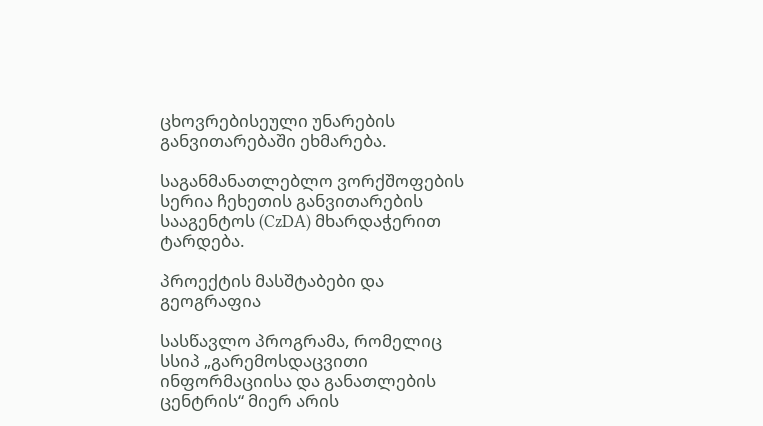ცხოვრებისეული უნარების განვითარებაში ეხმარება.

საგანმანათლებლო ვორქშოფების სერია ჩეხეთის განვითარების სააგენტოს (CzDA) მხარდაჭერით ტარდება.

პროექტის მასშტაბები და გეოგრაფია

სასწავლო პროგრამა, რომელიც სსიპ „გარემოსდაცვითი ინფორმაციისა და განათლების ცენტრის“ მიერ არის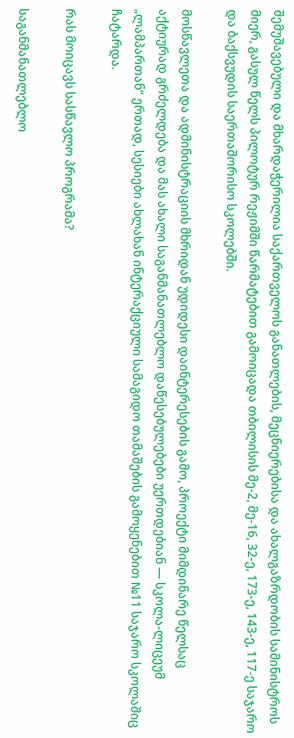შემუშავებული და მხარდაჭერილია საქართველოს განათლების, მეცნიერებისა და ახალგაზრდობის სამინისტროს მიერ, გასულ წელს პილოტურ რეჟიმში წარმატებით გამოიცადა თბილისის მე-2, მე-16, 32-ე, 173-ე, 143-ე, 117-ე საჯარო და ბაქსვუდის საერთაშორისო სკოლებში.

მოსწავლეთა და ადმინისტრაციის მხრიდან უდიდესი დაინტერესების გამო, პროექტი მიმდინარე წელსაც აქტიურად გრძელდება და მას ახალი საგანმანათლებლო დაწესებულებები უერთდებიან — სკოლა-ლიცეუმ „ლამპართან“ ერთად, სესიები ახლახან ინტერაქციული სამაგიდო თამაშების გამოყენებით №11 საჯარო სკოლაშიც ჩატარდა.

რას მოიცავს სასწავლო პროგრამა?

საგანმანათლებლო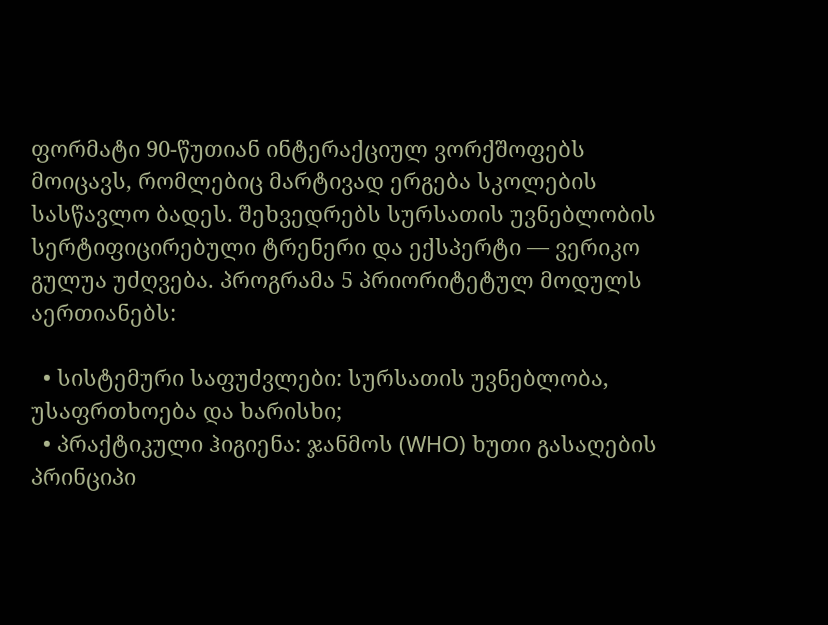ფორმატი 90-წუთიან ინტერაქციულ ვორქშოფებს მოიცავს, რომლებიც მარტივად ერგება სკოლების სასწავლო ბადეს. შეხვედრებს სურსათის უვნებლობის სერტიფიცირებული ტრენერი და ექსპერტი — ვერიკო გულუა უძღვება. პროგრამა 5 პრიორიტეტულ მოდულს აერთიანებს:

  • სისტემური საფუძვლები: სურსათის უვნებლობა, უსაფრთხოება და ხარისხი;
  • პრაქტიკული ჰიგიენა: ჯანმოს (WHO) ხუთი გასაღების პრინციპი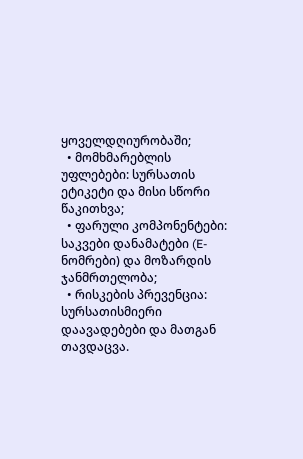ყოველდღიურობაში;
  • მომხმარებლის უფლებები: სურსათის ეტიკეტი და მისი სწორი წაკითხვა;
  • ფარული კომპონენტები: საკვები დანამატები (E-ნომრები) და მოზარდის ჯანმრთელობა;
  • რისკების პრევენცია: სურსათისმიერი დაავადებები და მათგან თავდაცვა.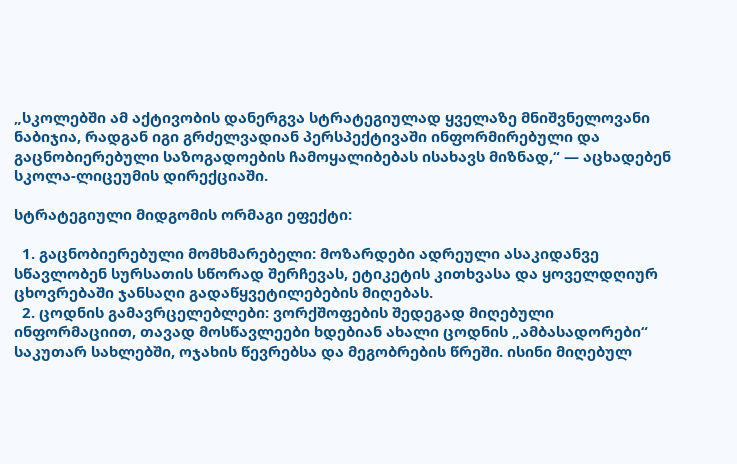„სკოლებში ამ აქტივობის დანერგვა სტრატეგიულად ყველაზე მნიშვნელოვანი ნაბიჯია, რადგან იგი გრძელვადიან პერსპექტივაში ინფორმირებული და გაცნობიერებული საზოგადოების ჩამოყალიბებას ისახავს მიზნად,“ — აცხადებენ სკოლა-ლიცეუმის დირექციაში.

სტრატეგიული მიდგომის ორმაგი ეფექტი:

  1. გაცნობიერებული მომხმარებელი: მოზარდები ადრეული ასაკიდანვე სწავლობენ სურსათის სწორად შერჩევას, ეტიკეტის კითხვასა და ყოველდღიურ ცხოვრებაში ჯანსაღი გადაწყვეტილებების მიღებას.
  2. ცოდნის გამავრცელებლები: ვორქშოფების შედეგად მიღებული ინფორმაციით, თავად მოსწავლეები ხდებიან ახალი ცოდნის „ამბასადორები“ საკუთარ სახლებში, ოჯახის წევრებსა და მეგობრების წრეში. ისინი მიღებულ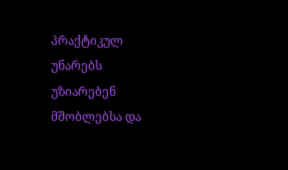პრაქტიკულ უნარებს უზიარებენ მშობლებსა და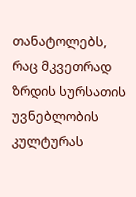თანატოლებს, რაც მკვეთრად ზრდის სურსათის უვნებლობის კულტურას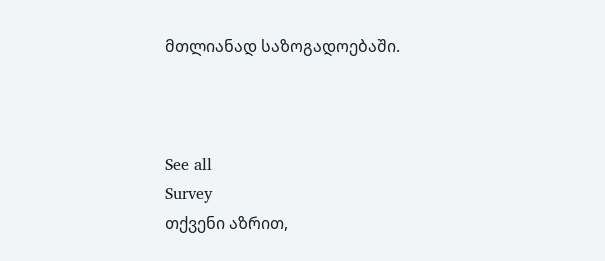მთლიანად საზოგადოებაში.



See all
Survey
თქვენი აზრით,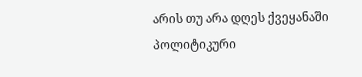არის თუ არა დღეს ქვეყანაში პოლიტიკური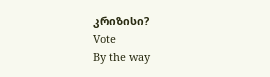კრიზისი?
Vote
By the way